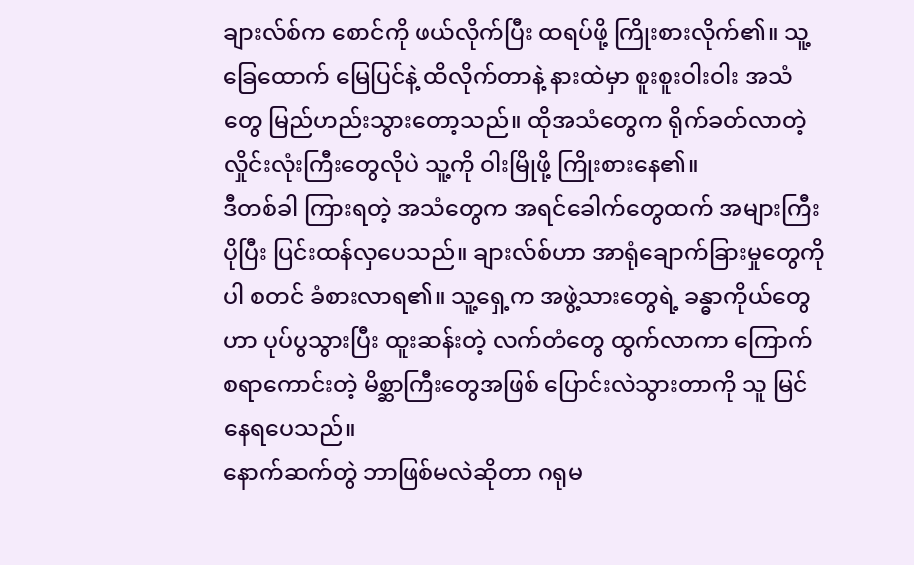ချားလ်စ်က စောင်ကို ဖယ်လိုက်ပြီး ထရပ်ဖို့ ကြိုးစားလိုက်၏။ သူ့ခြေထောက် မြေပြင်နဲ့ ထိလိုက်တာနဲ့ နားထဲမှာ စူးစူးဝါးဝါး အသံတွေ မြည်ဟည်းသွားတော့သည်။ ထိုအသံတွေက ရိုက်ခတ်လာတဲ့ လှိုင်းလုံးကြီးတွေလိုပဲ သူ့ကို ဝါးမြိုဖို့ ကြိုးစားနေ၏။
ဒီတစ်ခါ ကြားရတဲ့ အသံတွေက အရင်ခေါက်တွေထက် အများကြီး ပိုပြီး ပြင်းထန်လှပေသည်။ ချားလ်စ်ဟာ အာရုံချောက်ခြားမှုတွေကိုပါ စတင် ခံစားလာရ၏။ သူ့ရှေ့က အဖွဲ့သားတွေရဲ့ ခန္ဓာကိုယ်တွေဟာ ပုပ်ပွသွားပြီး ထူးဆန်းတဲ့ လက်တံတွေ ထွက်လာကာ ကြောက်စရာကောင်းတဲ့ မိစ္ဆာကြီးတွေအဖြစ် ပြောင်းလဲသွားတာကို သူ မြင်နေရပေသည်။
နောက်ဆက်တွဲ ဘာဖြစ်မလဲဆိုတာ ဂရုမ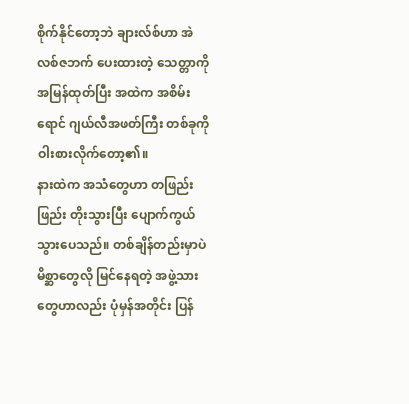စိုက်နိုင်တော့ဘဲ ချားလ်စ်ဟာ အဲလစ်ဇဘက် ပေးထားတဲ့ သေတ္တာကို အမြန်ထုတ်ပြီး အထဲက အစိမ်းရောင် ဂျယ်လီအဖတ်ကြီး တစ်ခုကို ဝါးစားလိုက်တော့၏။
နားထဲက အသံတွေဟာ တဖြည်းဖြည်း တိုးသွားပြီး ပျောက်ကွယ်သွားပေသည်။ တစ်ချိန်တည်းမှာပဲ မိစ္ဆာတွေလို မြင်နေရတဲ့ အဖွဲ့သားတွေဟာလည်း ပုံမှန်အတိုင်း ပြန်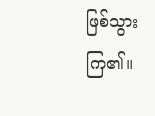ဖြစ်သွားကြ၏။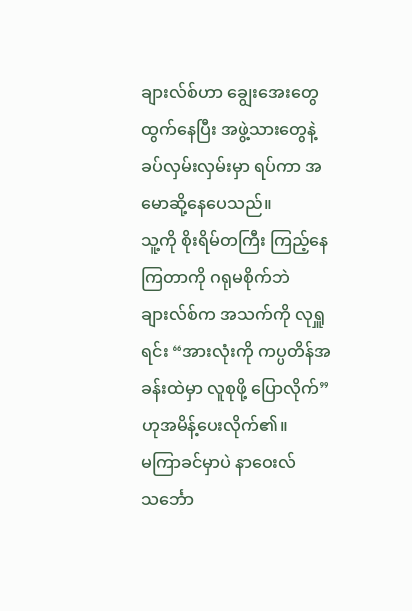ချားလ်စ်ဟာ ချွေးအေးတွေ ထွက်နေပြီး အဖွဲ့သားတွေနဲ့ ခပ်လှမ်းလှမ်းမှာ ရပ်ကာ အမောဆို့နေပေသည်။
သူ့ကို စိုးရိမ်တကြီး ကြည့်နေကြတာကို ဂရုမစိုက်ဘဲ ချားလ်စ်က အသက်ကို လုရှူရင်း “အားလုံးကို ကပ္ပတိန်အခန်းထဲမှာ လူစုဖို့ ပြောလိုက်” ဟုအမိန့်ပေးလိုက်၏။
မကြာခင်မှာပဲ နာဝေးလ်သင်္ဘော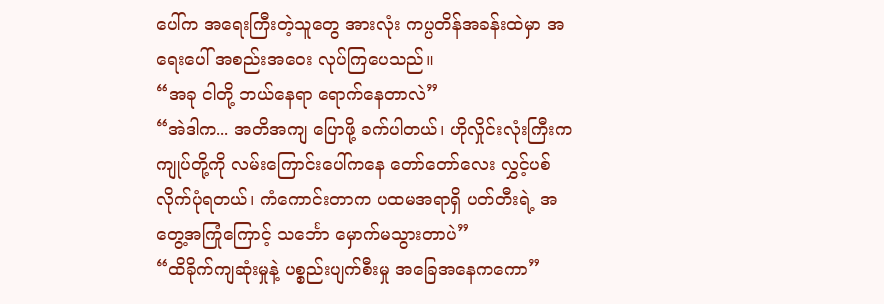ပေါ်က အရေးကြီးတဲ့သူတွေ အားလုံး ကပ္ပတိန်အခန်းထဲမှာ အရေးပေါ် အစည်းအဝေး လုပ်ကြပေသည်။
“အခု ငါတို့ ဘယ်နေရာ ရောက်နေတာလဲ”
“အဲဒါက... အတိအကျ ပြောဖို့ ခက်ပါတယ်၊ ဟိုလှိုင်းလုံးကြီးက ကျုပ်တို့ကို လမ်းကြောင်းပေါ်ကနေ တော်တော်လေး လွှင့်ပစ်လိုက်ပုံရတယ်၊ ကံကောင်းတာက ပထမအရာရှိ ပတ်တီးရဲ့ အတွေ့အကြုံကြောင့် သင်္ဘော မှောက်မသွားတာပဲ”
“ထိခိုက်ကျဆုံးမှုနဲ့ ပစ္စည်းပျက်စီးမှု အခြေအနေကကော”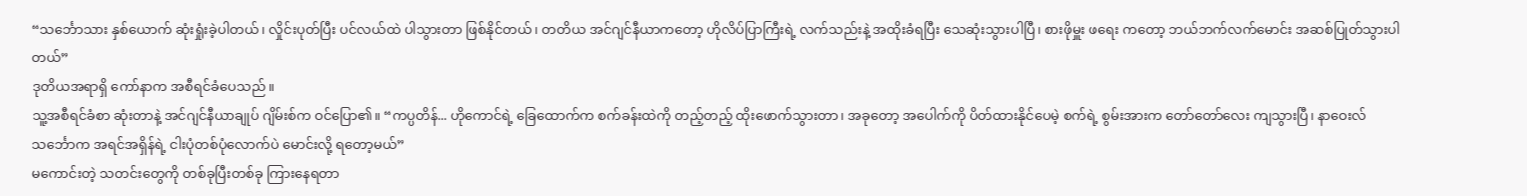“သင်္ဘောသား နှစ်ယောက် ဆုံးရှုံးခဲ့ပါတယ်၊ လှိုင်းပုတ်ပြီး ပင်လယ်ထဲ ပါသွားတာ ဖြစ်နိုင်တယ်၊ တတိယ အင်ဂျင်နီယာကတော့ ဟိုလိပ်ပြာကြီးရဲ့ လက်သည်းနဲ့ အထိုးခံရပြီး သေဆုံးသွားပါပြီ၊ စားဖိုမှူး ဖရေး ကတော့ ဘယ်ဘက်လက်မောင်း အဆစ်ပြုတ်သွားပါတယ်”
ဒုတိယအရာရှိ ကော်နာက အစီရင်ခံပေသည်။
သူ့အစီရင်ခံစာ ဆုံးတာနဲ့ အင်ဂျင်နီယာချုပ် ဂျိမ်းစ်က ဝင်ပြော၏။ “ကပ္ပတိန်... ဟိုကောင်ရဲ့ ခြေထောက်က စက်ခန်းထဲကို တည့်တည့် ထိုးဖောက်သွားတာ၊ အခုတော့ အပေါက်ကို ပိတ်ထားနိုင်ပေမဲ့ စက်ရဲ့ စွမ်းအားက တော်တော်လေး ကျသွားပြီ၊ နာဝေးလ်သင်္ဘောက အရင်အရှိန်ရဲ့ ငါးပုံတစ်ပုံလောက်ပဲ မောင်းလို့ ရတော့မယ်”
မကောင်းတဲ့ သတင်းတွေကို တစ်ခုပြီးတစ်ခု ကြားနေရတာ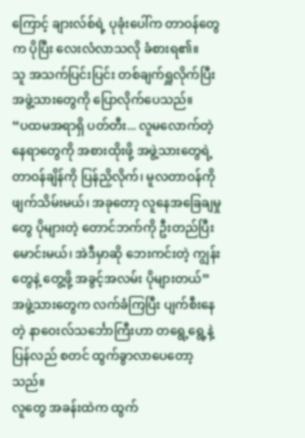ကြောင့် ချားလ်စ်ရဲ့ ပုခုံးပေါ်က တာဝန်တွေက ပိုပြီး လေးလံလာသလို ခံစားရ၏။
သူ အသက်ပြင်းပြင်း တစ်ချက်ရှူလိုက်ပြီး အဖွဲ့သားတွေကို ပြောလိုက်ပေသည်။
“ပထမအရာရှိ ပတ်တီး... လူမလောက်တဲ့ နေရာတွေကို အစားထိုးဖို့ အဖွဲ့သားတွေရဲ့ တာဝန်ချိန်ကို ပြန်ညှိလိုက်၊ မူလတာဝန်ကို ဖျက်သိမ်းမယ်၊ အခုတော့ လူနေအခြေချမှုတွေ ပိုများတဲ့ တောင်ဘက်ကို ဦးတည်ပြီး မောင်းမယ်၊ အဲဒီမှာဆို ဘေးကင်းတဲ့ ကျွန်းတွေနဲ့ တွေ့ဖို့ အခွင့်အလမ်း ပိုများတယ်”
အဖွဲ့သားတွေက လက်ခံကြပြီး ပျက်စီးနေတဲ့ နာဝေးလ်သင်္ဘောကြီးဟာ တရွေ့ရွေ့နဲ့ ပြန်လည် စတင် ထွက်ခွာလာပေတော့သည်။
လူတွေ အခန်းထဲက ထွက်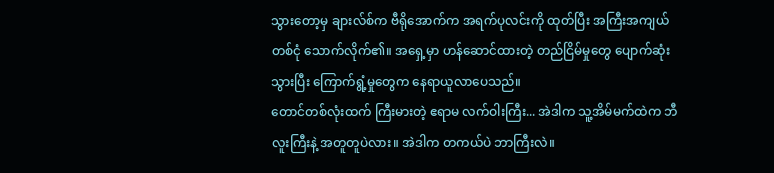သွားတော့မှ ချားလ်စ်က ဗီရိုအောက်က အရက်ပုလင်းကို ထုတ်ပြီး အကြီးအကျယ် တစ်ငုံ သောက်လိုက်၏။ အရှေ့မှာ ဟန်ဆောင်ထားတဲ့ တည်ငြိမ်မှုတွေ ပျောက်ဆုံးသွားပြီး ကြောက်ရွံ့မှုတွေက နေရာယူလာပေသည်။
တောင်တစ်လုံးထက် ကြီးမားတဲ့ ဧရာမ လက်ဝါးကြီး... အဲဒါက သူ့အိမ်မက်ထဲက ဘီလူးကြီးနဲ့ အတူတူပဲလား။ အဲဒါက တကယ်ပဲ ဘာကြီးလဲ။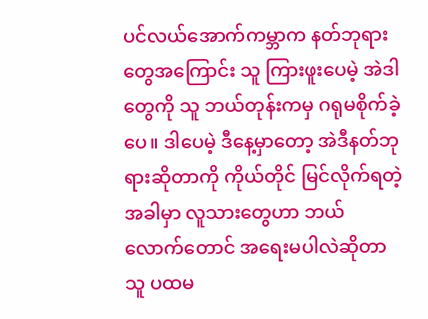ပင်လယ်အောက်ကမ္ဘာက နတ်ဘုရားတွေအကြောင်း သူ ကြားဖူးပေမဲ့ အဲဒါတွေကို သူ ဘယ်တုန်းကမှ ဂရုမစိုက်ခဲ့ပေ။ ဒါပေမဲ့ ဒီနေ့မှာတော့ အဲဒီနတ်ဘုရားဆိုတာကို ကိုယ်တိုင် မြင်လိုက်ရတဲ့အခါမှာ လူသားတွေဟာ ဘယ်လောက်တောင် အရေးမပါလဲဆိုတာ သူ ပထမ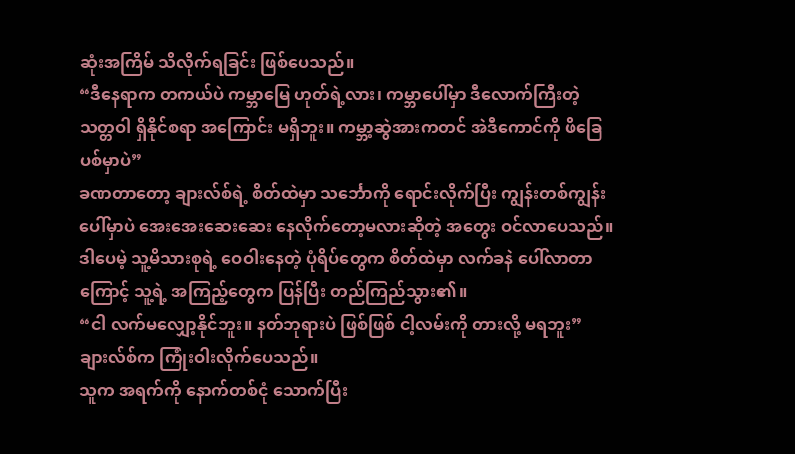ဆုံးအကြိမ် သိလိုက်ရခြင်း ဖြစ်ပေသည်။
“ဒီနေရာက တကယ်ပဲ ကမ္ဘာမြေ ဟုတ်ရဲ့လား၊ ကမ္ဘာပေါ်မှာ ဒီလောက်ကြီးတဲ့ သတ္တဝါ ရှိနိုင်စရာ အကြောင်း မရှိဘူး။ ကမ္ဘာ့ဆွဲအားကတင် အဲဒီကောင်ကို ဖိခြေပစ်မှာပဲ”
ခဏတာတော့ ချားလ်စ်ရဲ့ စိတ်ထဲမှာ သင်္ဘောကို ရောင်းလိုက်ပြီး ကျွန်းတစ်ကျွန်းပေါ်မှာပဲ အေးအေးဆေးဆေး နေလိုက်တော့မလားဆိုတဲ့ အတွေး ဝင်လာပေသည်။ ဒါပေမဲ့ သူ့မိသားစုရဲ့ ဝေဝါးနေတဲ့ ပုံရိပ်တွေက စိတ်ထဲမှာ လက်ခနဲ ပေါ်လာတာကြောင့် သူ့ရဲ့ အကြည့်တွေက ပြန်ပြီး တည်ကြည်သွား၏။
“ငါ လက်မလျှော့နိုင်ဘူး။ နတ်ဘုရားပဲ ဖြစ်ဖြစ် ငါ့လမ်းကို တားလို့ မရဘူး”
ချားလ်စ်က ကြုံးဝါးလိုက်ပေသည်။
သူက အရက်ကို နောက်တစ်ငုံ သောက်ပြီး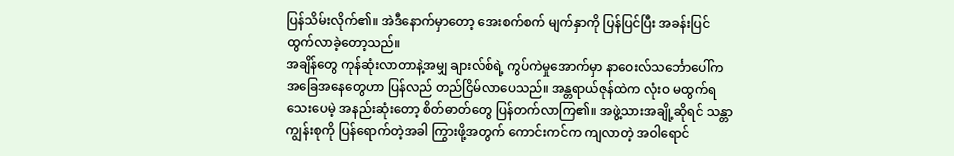ပြန်သိမ်းလိုက်၏။ အဲဒီနောက်မှာတော့ အေးစက်စက် မျက်နှာကို ပြန်ပြင်ပြီး အခန်းပြင် ထွက်လာခဲ့တော့သည်။
အချိန်တွေ ကုန်ဆုံးလာတာနဲ့အမျှ ချားလ်စ်ရဲ့ ကွပ်ကဲမှုအောက်မှာ နာဝေးလ်သင်္ဘောပေါ်က အခြေအနေတွေဟာ ပြန်လည် တည်ငြိမ်လာပေသည်။ အန္တရာယ်ဇုန်ထဲက လုံးဝ မထွက်ရသေးပေမဲ့ အနည်းဆုံးတော့ စိတ်ဓာတ်တွေ ပြန်တက်လာကြ၏။ အဖွဲ့သားအချို့ဆိုရင် သန္တာကျွန်းစုကို ပြန်ရောက်တဲ့အခါ ကြွားဖို့အတွက် ကောင်းကင်က ကျလာတဲ့ အဝါရောင်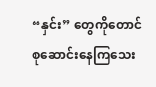“နှင်း” တွေကိုတောင် စုဆောင်းနေကြသေး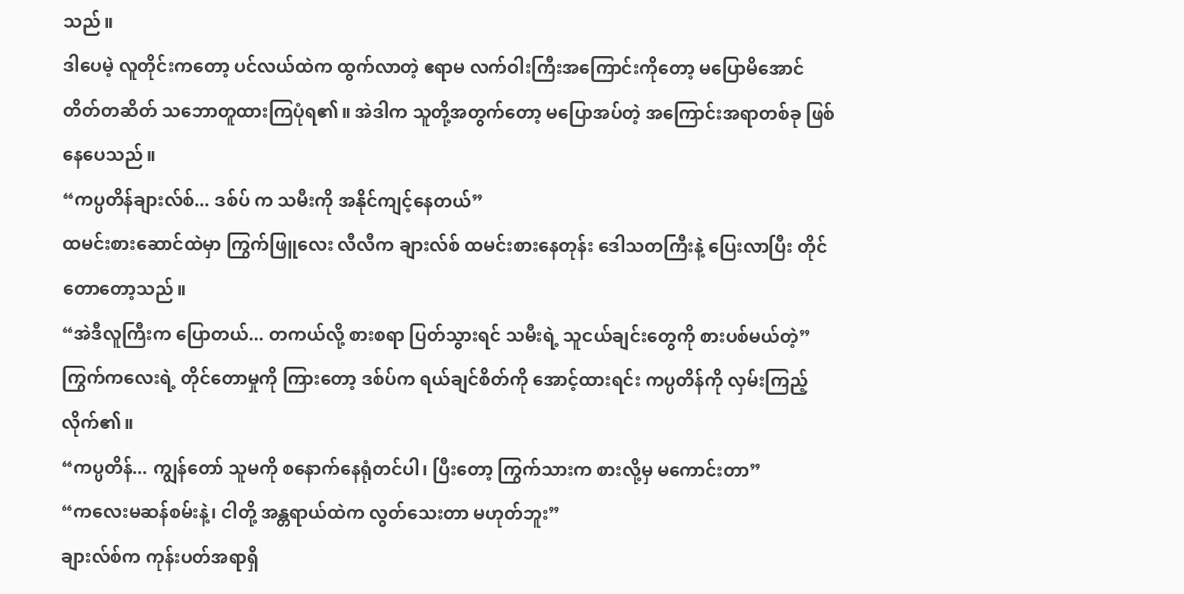သည်။
ဒါပေမဲ့ လူတိုင်းကတော့ ပင်လယ်ထဲက ထွက်လာတဲ့ ဧရာမ လက်ဝါးကြီးအကြောင်းကိုတော့ မပြောမိအောင် တိတ်တဆိတ် သဘောတူထားကြပုံရ၏။ အဲဒါက သူတို့အတွက်တော့ မပြောအပ်တဲ့ အကြောင်းအရာတစ်ခု ဖြစ်နေပေသည်။
“ကပ္ပတိန်ချားလ်စ်... ဒစ်ပ် က သမီးကို အနိုင်ကျင့်နေတယ်”
ထမင်းစားဆောင်ထဲမှာ ကြွက်ဖြူလေး လီလီက ချားလ်စ် ထမင်းစားနေတုန်း ဒေါသတကြီးနဲ့ ပြေးလာပြီး တိုင်တောတော့သည်။
“အဲဒီလူကြီးက ပြောတယ်... တကယ်လို့ စားစရာ ပြတ်သွားရင် သမီးရဲ့ သူငယ်ချင်းတွေကို စားပစ်မယ်တဲ့”
ကြွက်ကလေးရဲ့ တိုင်တောမှုကို ကြားတော့ ဒစ်ပ်က ရယ်ချင်စိတ်ကို အောင့်ထားရင်း ကပ္ပတိန်ကို လှမ်းကြည့်လိုက်၏။
“ကပ္ပတိန်... ကျွန်တော် သူမကို စနောက်နေရုံတင်ပါ၊ ပြီးတော့ ကြွက်သားက စားလို့မှ မကောင်းတာ”
“ကလေးမဆန်စမ်းနဲ့၊ ငါတို့ အန္တရာယ်ထဲက လွတ်သေးတာ မဟုတ်ဘူး”
ချားလ်စ်က ကုန်းပတ်အရာရှိ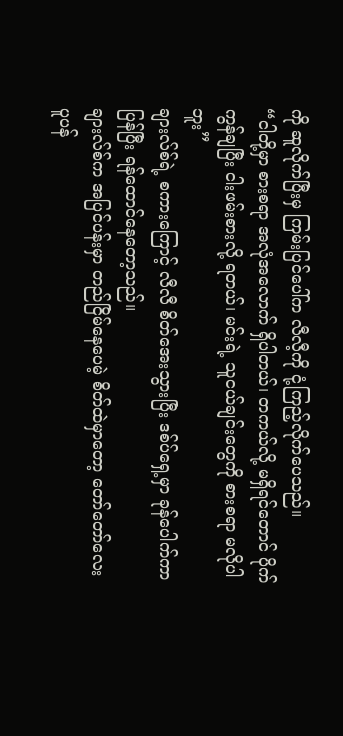ကို ဆူလိုက်ပြီးမှ ကြမ်းပြင်ပေါ်က လီလီ့ကို ငုံ့ကြည့်လိုက်ပေသည်။
“ငါတို့မှာ စားစရာ အလုံအလောက် ရှိပါတယ်၊ တကယ်လို့ မရှိရင်တောင် ပိုက်ကွန်ချပြီး ငါးဖမ်းစားလို့ ရတယ်၊ မင်းရဲ့ သူငယ်ချင်းတွေကို စားစရာ မလိုပါဘူး”
ချားလ်စ်ရဲ့ စကားကြောင့် လီလီ စိတ်အေးသွားပြီး ဒစ်ပ်ရှေ့မှာ ခုန်ပေါက်ကာ ပြန်ပြီး ရန်ထောင်နေတော့သည်။
ချားလ်စ်က အပြင်ပန်းမှာ တည်ငြိမ်နေပေမဲ့ စိတ်ထဲမှာတော့ တော်တော်လေး ပူပန်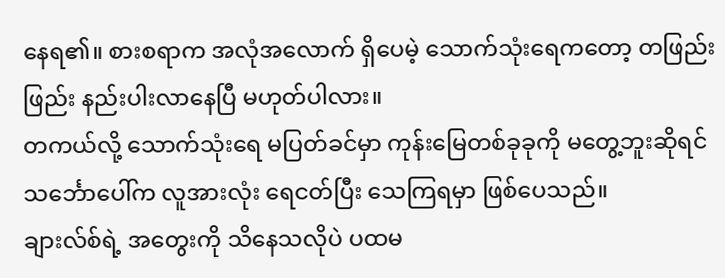နေရ၏။ စားစရာက အလုံအလောက် ရှိပေမဲ့ သောက်သုံးရေကတော့ တဖြည်းဖြည်း နည်းပါးလာနေပြီ မဟုတ်ပါလား။
တကယ်လို့ သောက်သုံးရေ မပြတ်ခင်မှာ ကုန်းမြေတစ်ခုခုကို မတွေ့ဘူးဆိုရင် သင်္ဘောပေါ်က လူအားလုံး ရေငတ်ပြီး သေကြရမှာ ဖြစ်ပေသည်။
ချားလ်စ်ရဲ့ အတွေးကို သိနေသလိုပဲ ပထမ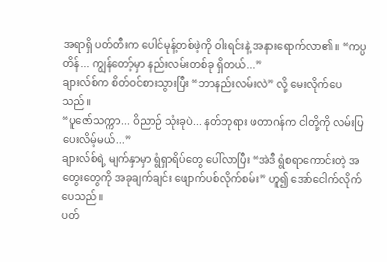အရာရှိ ပတ်တီးက ပေါင်မုန့်တစ်ဖဲ့ကို ဝါးရင်းနဲ့ အနားရောက်လာ၏။ “ကပ္ပတိန်... ကျွန်တော့်မှာ နည်းလမ်းတစ်ခု ရှိတယ်...”
ချားလ်စ်က စိတ်ဝင်စားသွားပြီး “ဘာနည်းလမ်းလဲ” လို့ မေးလိုက်ပေသည်။
“ပူဇော်သက္ကာ... ဝိညာဉ် သုံးခုပဲ... နတ်ဘုရား ဖတာဂန်က ငါတို့ကို လမ်းပြပေးလိမ့်မယ်...”
ချားလ်စ်ရဲ့ မျက်နှာမှာ ရွံရှာရိပ်တွေ ပေါ်လာပြီး “အဲဒီ ရွံစရာကောင်းတဲ့ အတွေးတွေကို အခုချက်ချင်း ဖျောက်ပစ်လိုက်စမ်း” ဟူ၍ အော်ငေါက်လိုက်ပေသည်။
ပတ်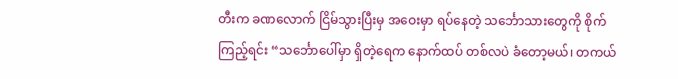တီးက ခဏလောက် ငြိမ်သွားပြီးမှ အဝေးမှာ ရပ်နေတဲ့ သင်္ဘောသားတွေကို စိုက်ကြည့်ရင်း “သင်္ဘောပေါ်မှာ ရှိတဲ့ရေက နောက်ထပ် တစ်လပဲ ခံတော့မယ်၊ တကယ်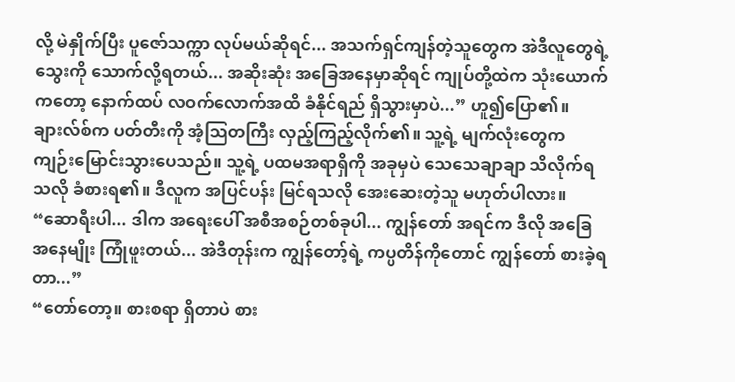လို့ မဲနှိုက်ပြီး ပူဇော်သက္ကာ လုပ်မယ်ဆိုရင်... အသက်ရှင်ကျန်တဲ့သူတွေက အဲဒီလူတွေရဲ့ သွေးကို သောက်လို့ရတယ်... အဆိုးဆုံး အခြေအနေမှာဆိုရင် ကျုပ်တို့ထဲက သုံးယောက်ကတော့ နောက်ထပ် လဝက်လောက်အထိ ခံနိုင်ရည် ရှိသွားမှာပဲ...” ဟူ၍ပြော၏။
ချားလ်စ်က ပတ်တီးကို အံ့သြတကြီး လှည့်ကြည့်လိုက်၏။ သူ့ရဲ့ မျက်လုံးတွေက ကျဉ်းမြောင်းသွားပေသည်။ သူ့ရဲ့ ပထမအရာရှိကို အခုမှပဲ သေသေချာချာ သိလိုက်ရသလို ခံစားရ၏။ ဒီလူက အပြင်ပန်း မြင်ရသလို အေးဆေးတဲ့သူ မဟုတ်ပါလား။
“ဆောရီးပါ... ဒါက အရေးပေါ် အစီအစဉ်တစ်ခုပါ... ကျွန်တော် အရင်က ဒီလို အခြေအနေမျိုး ကြုံဖူးတယ်... အဲဒီတုန်းက ကျွန်တော့်ရဲ့ ကပ္ပတိန်ကိုတောင် ကျွန်တော် စားခဲ့ရတာ...”
“တော်တော့။ စားစရာ ရှိတာပဲ စား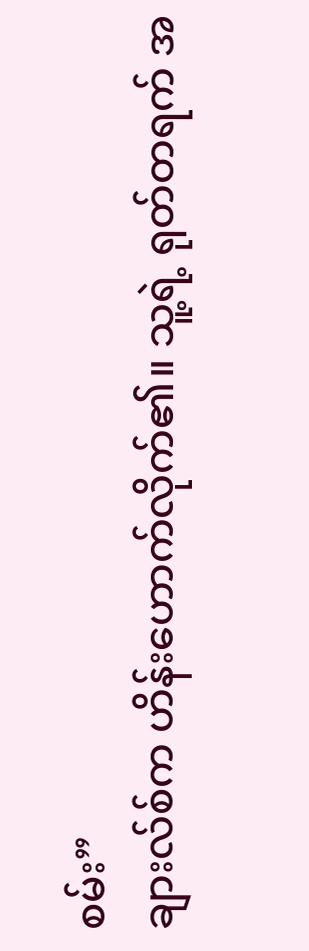စမ်း”
ချားလ်စ်က ဟိန်းဟောက်လိုက်၏။ သူ့ရဲ့ ရုတ်တရက် အ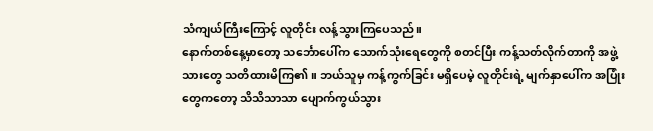သံကျယ်ကြီးကြောင့် လူတိုင်း လန့်သွားကြပေသည်။
နောက်တစ်နေ့မှာတော့ သင်္ဘောပေါ်က သောက်သုံးရေတွေကို စတင်ပြီး ကန့်သတ်လိုက်တာကို အဖွဲ့သားတွေ သတိထားမိကြ၏။ ဘယ်သူမှ ကန့်ကွက်ခြင်း မရှိပေမဲ့ လူတိုင်းရဲ့ မျက်နှာပေါ်က အပြုံးတွေကတော့ သိသိသာသာ ပျောက်ကွယ်သွား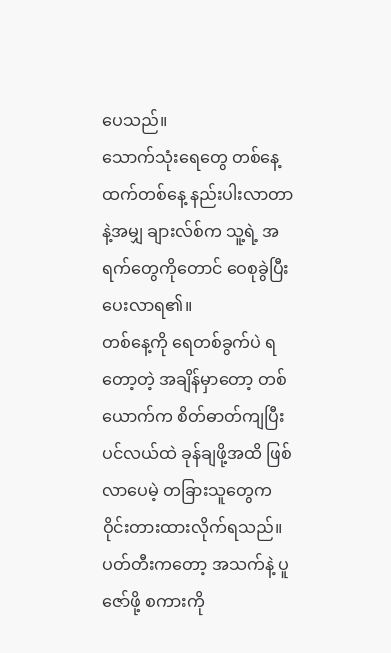ပေသည်။
သောက်သုံးရေတွေ တစ်နေ့ထက်တစ်နေ့ နည်းပါးလာတာနဲ့အမျှ ချားလ်စ်က သူ့ရဲ့ အရက်တွေကိုတောင် ဝေစုခွဲပြီး ပေးလာရ၏။
တစ်နေ့ကို ရေတစ်ခွက်ပဲ ရတော့တဲ့ အချိန်မှာတော့ တစ်ယောက်က စိတ်ဓာတ်ကျပြီး ပင်လယ်ထဲ ခုန်ချဖို့အထိ ဖြစ်လာပေမဲ့ တခြားသူတွေက ဝိုင်းတားထားလိုက်ရသည်။
ပတ်တီးကတော့ အသက်နဲ့ ပူဇော်ဖို့ စကားကို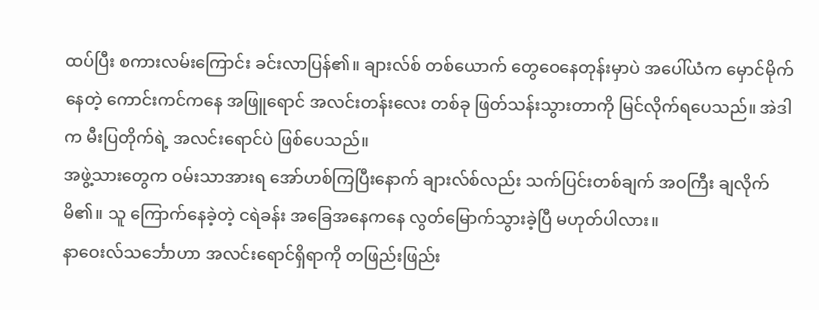ထပ်ပြီး စကားလမ်းကြောင်း ခင်းလာပြန်၏။ ချားလ်စ် တစ်ယောက် တွေဝေနေတုန်းမှာပဲ အပေါ်ယံက မှောင်မိုက်နေတဲ့ ကောင်းကင်ကနေ အဖြူရောင် အလင်းတန်းလေး တစ်ခု ဖြတ်သန်းသွားတာကို မြင်လိုက်ရပေသည်။ အဲဒါက မီးပြတိုက်ရဲ့ အလင်းရောင်ပဲ ဖြစ်ပေသည်။
အဖွဲ့သားတွေက ဝမ်းသာအားရ အော်ဟစ်ကြပြီးနောက် ချားလ်စ်လည်း သက်ပြင်းတစ်ချက် အဝကြီး ချလိုက်မိ၏။ သူ ကြောက်နေခဲ့တဲ့ ငရဲခန်း အခြေအနေကနေ လွတ်မြောက်သွားခဲ့ပြီ မဟုတ်ပါလား။
နာဝေးလ်သင်္ဘောဟာ အလင်းရောင်ရှိရာကို တဖြည်းဖြည်း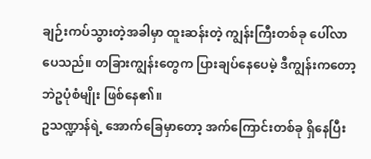ချဉ်းကပ်သွားတဲ့အခါမှာ ထူးဆန်းတဲ့ ကျွန်းကြီးတစ်ခု ပေါ်လာပေသည်။ တခြားကျွန်းတွေက ပြားချပ်နေပေမဲ့ ဒီကျွန်းကတော့ ဘဲဥပုံစံမျိုး ဖြစ်နေ၏။
ဥသဏ္ဍာန်ရဲ့ အောက်ခြေမှာတော့ အက်ကြောင်းတစ်ခု ရှိနေပြီး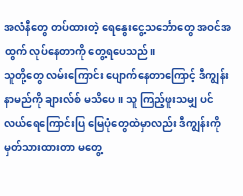အလံနီတွေ တပ်ထားတဲ့ ရေနွေးငွေ့သင်္ဘောတွေ အဝင်အထွက် လုပ်နေတာကို တွေ့ရပေသည်။
သူတို့တွေ လမ်းကြောင်း ပျောက်နေတာကြောင့် ဒီကျွန်းနာမည်ကို ချားလ်စ် မသိပေ။ သူ ကြည့်ဖူးသမျှ ပင်လယ်ရေကြောင်းပြ မြေပုံတွေထဲမှာလည်း ဒီကျွန်းကို မှတ်သားထားတာ မတွေ့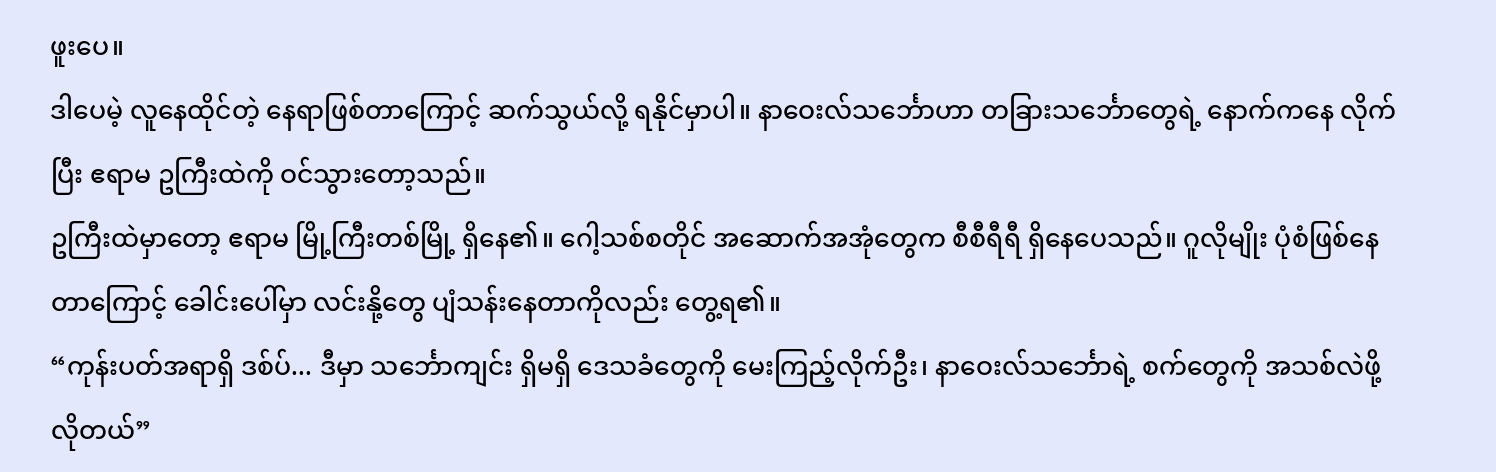ဖူးပေ။
ဒါပေမဲ့ လူနေထိုင်တဲ့ နေရာဖြစ်တာကြောင့် ဆက်သွယ်လို့ ရနိုင်မှာပါ။ နာဝေးလ်သင်္ဘောဟာ တခြားသင်္ဘောတွေရဲ့ နောက်ကနေ လိုက်ပြီး ဧရာမ ဥကြီးထဲကို ဝင်သွားတော့သည်။
ဥကြီးထဲမှာတော့ ဧရာမ မြို့ကြီးတစ်မြို့ ရှိနေ၏။ ဂေါ့သစ်စတိုင် အဆောက်အအုံတွေက စီစီရီရီ ရှိနေပေသည်။ ဂူလိုမျိုး ပုံစံဖြစ်နေတာကြောင့် ခေါင်းပေါ်မှာ လင်းနို့တွေ ပျံသန်းနေတာကိုလည်း တွေ့ရ၏။
“ကုန်းပတ်အရာရှိ ဒစ်ပ်... ဒီမှာ သင်္ဘောကျင်း ရှိမရှိ ဒေသခံတွေကို မေးကြည့်လိုက်ဦး၊ နာဝေးလ်သင်္ဘောရဲ့ စက်တွေကို အသစ်လဲဖို့ လိုတယ်”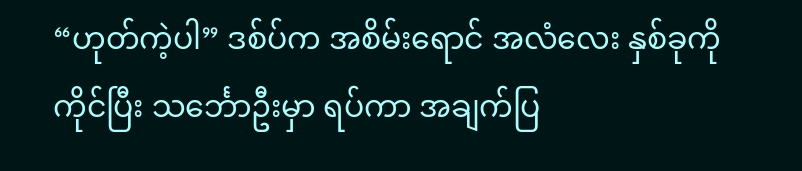“ဟုတ်ကဲ့ပါ” ဒစ်ပ်က အစိမ်းရောင် အလံလေး နှစ်ခုကို ကိုင်ပြီး သင်္ဘောဦးမှာ ရပ်ကာ အချက်ပြ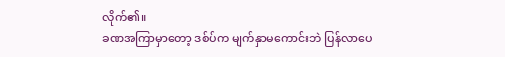လိုက်၏။
ခဏအကြာမှာတော့ ဒစ်ပ်က မျက်နှာမကောင်းဘဲ ပြန်လာပေ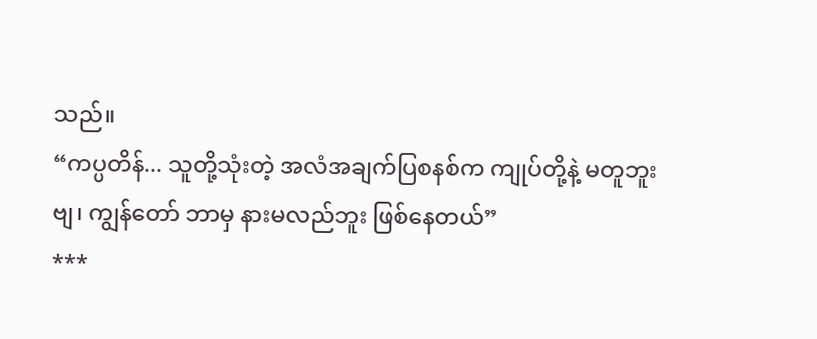သည်။
“ကပ္ပတိန်... သူတို့သုံးတဲ့ အလံအချက်ပြစနစ်က ကျုပ်တို့နဲ့ မတူဘူးဗျ၊ ကျွန်တော် ဘာမှ နားမလည်ဘူး ဖြစ်နေတယ်”
***